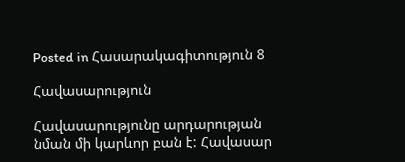Posted in Հասարակագիտություն 8

Հավասարություն

Հավասարությունը արդարության նման մի կարևոր բան է: Հավասար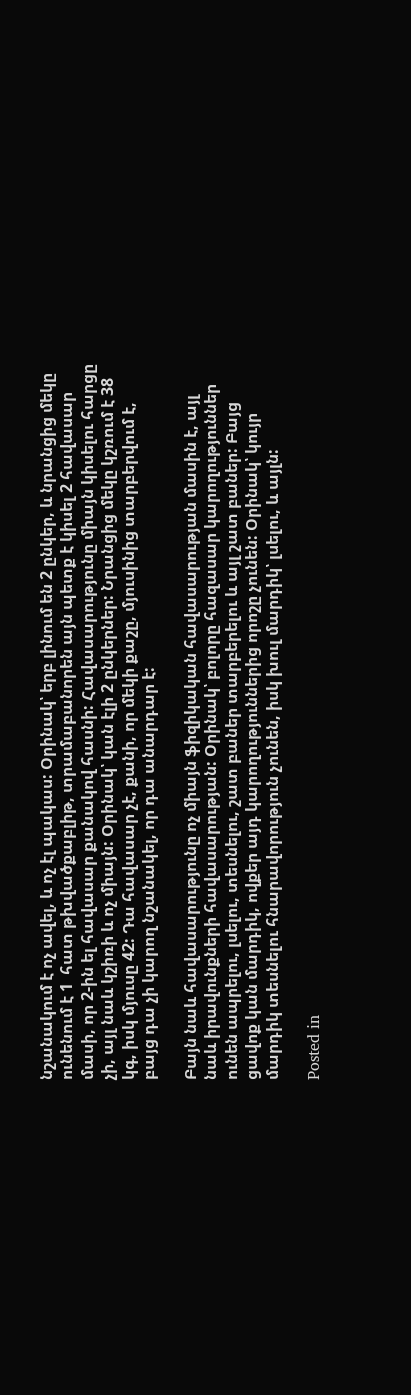նշանակում է ոչ ավել, և ոչ էլ պակաս: Օրինակ՝ երբ լինում են 2 ընկեր, և նրանցից մեկը ունենում է 1  հատ թխվածքաբլիթ, տրամաբանորեն այն պետք է կիսել 2 հավասար մասի, որ 2-ին ել հավասար քանակով հասնի: Հավասարությունը միայն կիսելու հարցը չի, այլ նաև կշիռի և ոչ միայն: Օրինակ՝ կան էլի 2 ընկերներ: Նրանցից մեկը կշռում է 38 կգ, իսկ մյուսը 42: Դա հավասար չէ, քանի, որ մեկի քաշը, մյուսինից տարբերվում է, բայց դա չի կարող նշանակել, որ դա անարդար է:

Բայն նաև հավասարությունը ոչ միայն ֆիզիկական հավասարության մասին է, այլ նաև իրավունքների հավասարության: Օրինակ՝ բոլորը հազասար կարողություններ ունեն ապրելու, լսելու, տեսնելու, շատ բաներ տարբերելու և այլ շատ բաներ: Բայց ցավոք կան մարդիկ, ովքեր այդ կարողություններից որոշը չունեն: Օրինակ՝ կույր մարդիկ տեսնելու հնարավորություն չունեն, իսկ խուլ մարդիկ՝ լսելու, և այլն:

Posted in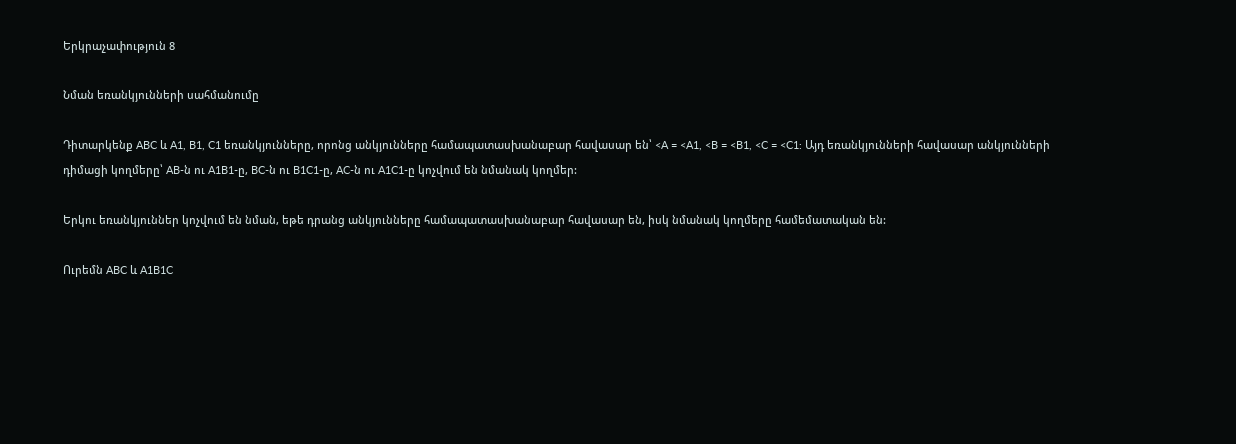Երկրաչափություն 8

Նման եռանկյունների սահմանումը

Դիտարկենք ABC և A1, B1, C1 եռանկյունները, որոնց անկյունները համապատասխանաբար հավասար են՝ <A = <A1, <B = <B1, <C = <C1: Այդ եռանկյունների հավասար անկյունների դիմացի կողմերը՝ AB-ն ու A1B1-ը, BC-ն ու B1C1-ը, AC-ն ու A1C1-ը կոչվում են նմանակ կողմեր:

Երկու եռանկյուններ կոչվում են նման, եթե դրանց անկյունները համապատասխանաբար հավասար են, իսկ նմանակ կողմերը համեմատական են:

Ուրեմն ABC և A1B1C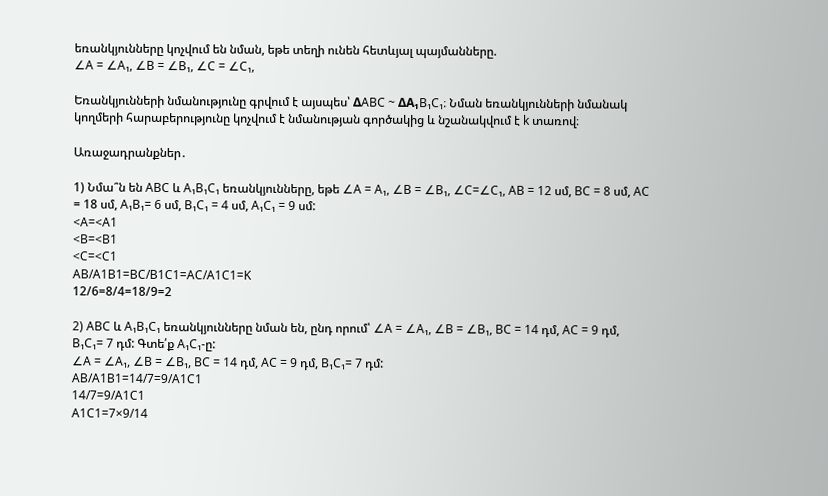եռանկյունները կոչվում են նման, եթե տեղի ունեն հետևյալ պայմանները.
∠A = ∠A₁, ∠B = ∠B₁, ∠C = ∠C₁,

Եռանկյունների նմանությունը գրվում է այսպես՝ ΔABC ~ ΔA₁B₁C₁։ Նման եռանկյունների նմանակ կողմերի հարաբերությունը կոչվում է նմանության գործակից և նշանակվում է k տառով։

Առաջադրանքներ․

1) Նմա՞ն են ABC և A₁B₁C₁ եռանկյունները, եթե ∠A = A₁, ∠B = ∠B₁, ∠C=∠C₁, AB = 12 սմ, BC = 8 սմ, AC = 18 սմ, A₁B₁= 6 սմ, B₁C₁ = 4 սմ, A₁C₁ = 9 սմ:
<A=<A1
<B=<B1
<C=<C1
AB/A1B1=BC/B1C1=AC/A1C1=K
12/6=8/4=18/9=2

2) ABC և A₁B₁C₁ եռանկյունները նման են, ընդ որում՝ ∠A = ∠A₁, ∠B = ∠B₁, BC = 14 դմ, AC = 9 դմ, B₁C₁= 7 դմ: Գտե՛ք A₁C₁-ը:
∠A = ∠A₁, ∠B = ∠B₁, BC = 14 դմ, AC = 9 դմ, B₁C₁= 7 դմ:
AB/A1B1=14/7=9/A1C1
14/7=9/A1C1
A1C1=7×9/14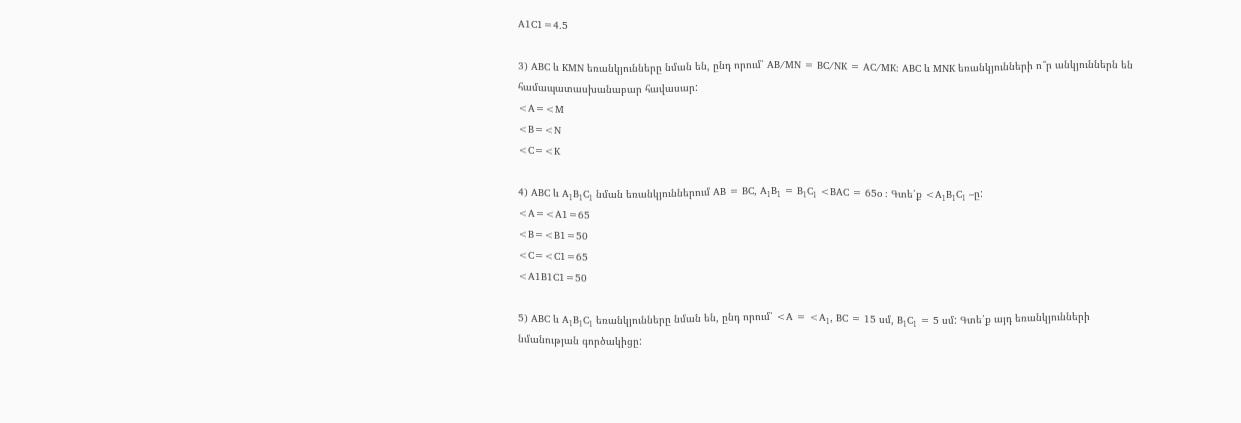A1C1=4.5

3) ABC և KMN եռանկյունները նման են, ընդ որում՝ AB/MN = BC/NK = AC/MK: ABC և MNK եռանկյունների ո՞ր անկյուններն են համապատասխանաբար հավասար:
<A=<M
<B=<N
<C=<K

4) ABC և A₁B₁C₁ նման եռանկյուններում AB = BC, A₁B₁ = B₁C₁ <BAC = 65o : Գտե՛ք <A₁B₁C₁ –ը:
<A=<A1=65
<B=<B1=50
<C=<C1=65
<A1B1C1=50

5) ABC և A₁B₁C₁ եռանկյունները նման են, ընդ որում՝ <A = <A₁, BC = 15 սմ, B₁C₁ = 5 սմ: Գտե՛ք այդ եռանկյունների նմանության գործակիցը: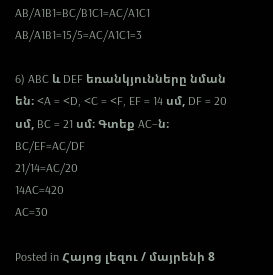AB/A1B1=BC/B1C1=AC/A1C1
AB/A1B1=15/5=AC/A1C1=3

6) ABC և DEF եռանկյունները նման են։ <A = <D, <C = <F, EF = 14 սմ, DF = 20 սմ, BC = 21 սմ։ Գտեք AC–ն։
BC/EF=AC/DF
21/14=AC/20
14AC=420
AC=30

Posted in Հայոց լեզու / մայրենի 8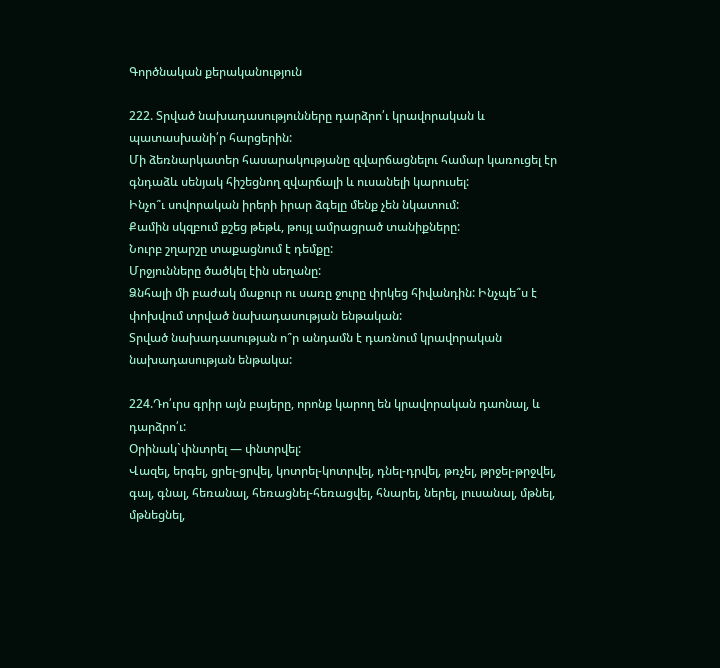Գործնական քերականություն

222. Տրված նախադասությունները դարձրո՛ւ կրավորական և պատասխանի՛ր հարցերին:
Մի ձեռնարկատեր հասարակությանը զվարճացնելու համար կառուցել էր գնդաձև սենյակ հիշեցնող զվարճալի և ուսանելի կարուսել:
Ինչո՞ւ սովորական իրերի իրար ձգելը մենք չեն նկատում:
Քամին սկզբում քշեց թեթև, թույլ ամրացրած տանիքները:
Նուրբ շղարշը տաքացնում է դեմքը:
Մրջյունները ծածկել էին սեղանը:
Ձնհալի մի բաժակ մաքուր ու սառը ջուրը փրկեց հիվանդին: Ինչպե՞ս է փոխվում տրված նախադասության ենթական:
Տրված նախադասության ո՞ր անդամն է դառնում կրավորական նախադասության ենթակա:

224.Դո՛ւրս գրիր այն բայերը, որոնք կարող են կրավորական դաոնալ, և դարձրո՛ւ:
Օրինակ`փնտրել — փնտրվել:
Վազել, երգել, ցրել-ցրվել, կոտրել-կոտրվել, դնել-դրվել, թռչել, թրջել-թրջվել, գալ, գնալ, հեռանալ, հեռացնել-հեռացվել, հնարել, ներել, լուսանալ, մթնել, մթնեցնել,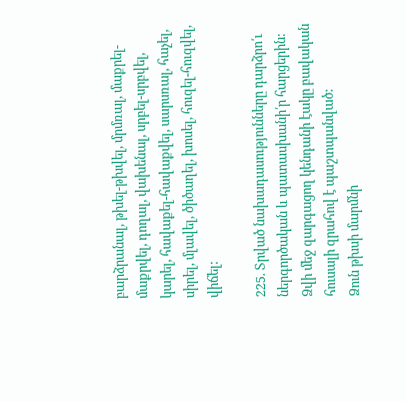բարձրանալ, թխել-թխվել, մրմռալ, մաքրել-մաքրվել, դողալ, վախենալ, սրբել-սրբվել, կարել, հավաքել-հավաքվել, սարսռալ, հաչել, սիրել, մլավել, ծիծաղել, խոսել, հուզել-հուզվել, վիճել:

225. Տրված նախադասությունները դարձրո՛ւ ներգործական և պատասխանի՛ր հարցերին:
Ձվի մեջ զարգացող կենդանի էակը բավական հուսալի զրահով է պաշտպանված:
Ձուն թխսի մարմնի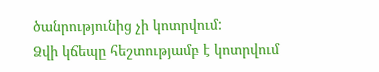ծանրությունից չի կոտրվում:
Ձվի կճեպը հեշտությամբ է կոտրվում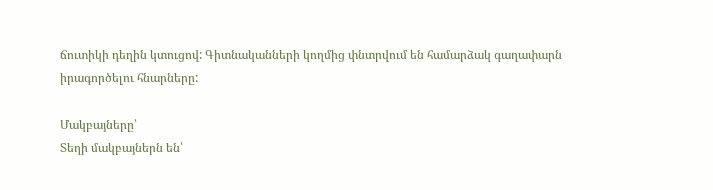ճուտիկի դեղին կտուցով: Գիտնականների կողմից փնտրվում են համարձակ գաղափարն
իրագործելու հնարները:

Մակբայները՝
Տեղի մակբայներն են՝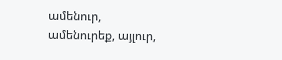ամենուր, ամենուրեք, այլուր,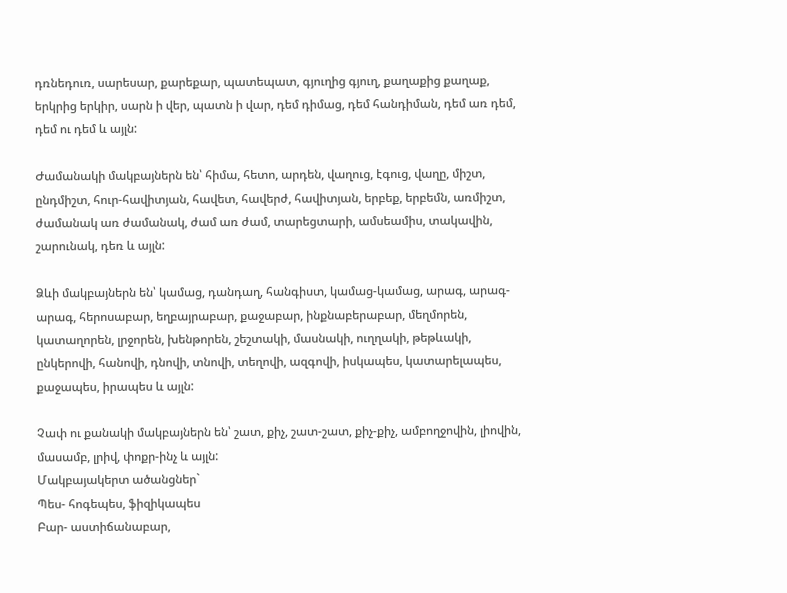դռնեդուռ, սարեսար, քարեքար, պատեպատ, գյուղից գյուղ, քաղաքից քաղաք, երկրից երկիր, սարն ի վեր, պատն ի վար, դեմ դիմաց, դեմ հանդիման, դեմ առ դեմ, դեմ ու դեմ և այլն:

Ժամանակի մակբայներն են՝ հիմա, հետո, արդեն, վաղուց, էգուց, վաղը, միշտ, ընդմիշտ, հուր-հավիտյան, հավետ, հավերժ, հավիտյան, երբեք, երբեմն, առմիշտ, ժամանակ առ ժամանակ, ժամ առ ժամ, տարեցտարի, ամսեամիս, տակավին, շարունակ, դեռ և այլն:

Ձևի մակբայներն են՝ կամաց, դանդաղ, հանգիստ, կամաց-կամաց, արագ, արագ-արագ, հերոսաբար, եղբայրաբար, քաջաբար, ինքնաբերաբար, մեղմորեն, կատաղորեն, լրջորեն, խենթորեն, շեշտակի, մասնակի, ուղղակի, թեթևակի, ընկերովի, հանովի, դնովի, տնովի, տեղովի, ազգովի, իսկապես, կատարելապես, քաջապես, իրապես և այլն:

Չափ ու քանակի մակբայներն են՝ շատ, քիչ, շատ-շատ, քիչ-քիչ, ամբողջովին, լիովին, մասամբ, լրիվ, փոքր-ինչ և այլն:
Մակբայակերտ ածանցներ`
Պես- հոգեպես, ֆիզիկապես
Բար- աստիճանաբար,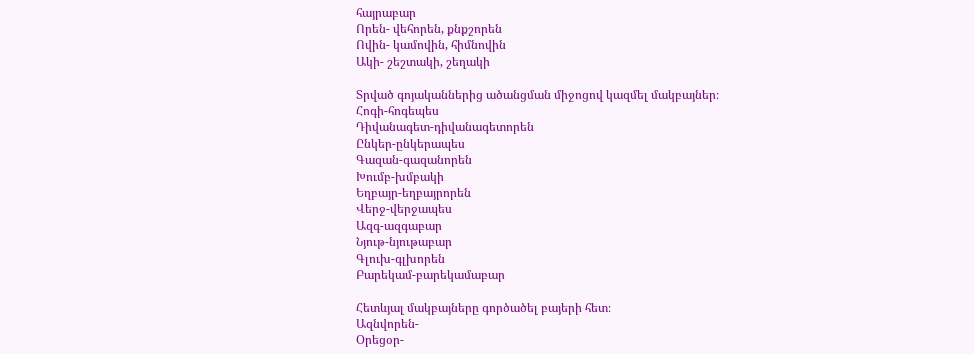հայրաբար
Որեն- վեհորեն, քնքշորեն
Ովին- կամովին, հիմնովին
Ակի- շեշտակի, շեղակի

Տրված գոյականներից ածանցման միջոցով կազմել մակբայներ։
Հոգի-հոգեպես
Դիվանագետ-դիվանագետորեն
Ընկեր-ընկերապես
Գազան-գազանորեն
Խումբ-խմբակի
Եղբայր-եղբայրորեն
Վերջ-վերջապես
Ազգ-ազգաբար
Նյութ-նյութաբար
Գլուխ-գլխորեն
Բարեկամ-բարեկամաբար

Հետևյալ մակբայները գործածել բայերի հետ։
Ազնվորեն-
Օրեցօր-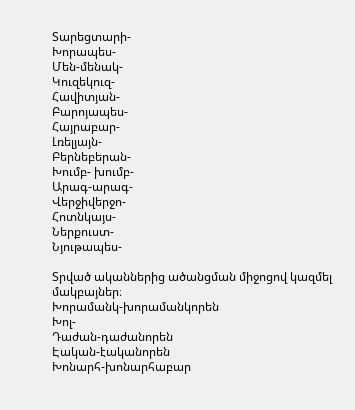Տարեցտարի-
Խորապես-
Մեն-մենակ-
Կուզեկուզ-
Հավիտյան-
Բարոյապես-
Հայրաբար-
Լռելյայն-
Բերնեբերան-
Խումբ- խումբ-
Արագ-արագ-
Վերջիվերջո-
Հոտնկայս-
Ներքուստ-
Նյութապես-

Տրված ականներից ածանցման միջոցով կազմել մակբայներ։
Խորամանկ-խորամանկորեն
Խոլ-
Դաժան-դաժանորեն
Էական-էականորեն
Խոնարհ-խոնարհաբար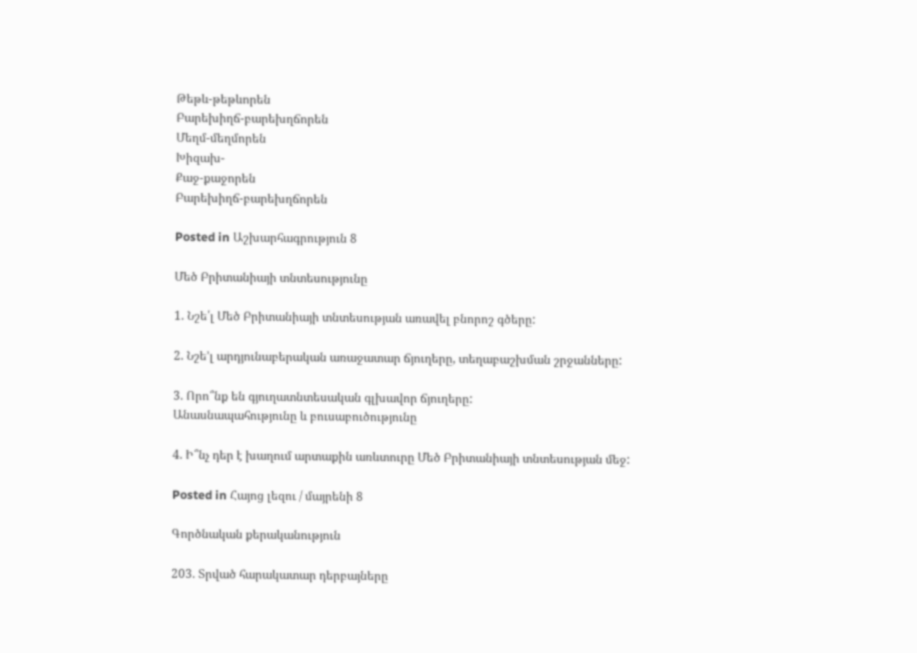Թեթև-թեթևորեն
Բարեխիղճ-բարեխղճորեն
Մեղմ-մեղմորեն
Խիզախ-
Քաջ-քաջորեն
Բարեխիղճ-բարեխղճորեն

Posted in Աշխարհագրություն 8

Մեծ Բրիտանիայի տնտեսությունը

1. Նշե՛լ Մեծ Բրիտանիայի տնտեսության առավել բնորոշ գծերը:

2. Նշե’լ արդյունաբերական առաջատար ճյուղերը, տեղաբաշխման շրջանները:

3. Որո՞նք են գյուղատնտեսական գլխավոր ճյուղերը:
Անասնապահությունը և բուսաբուծությունը

4. Ի՞նչ դեր է խաղում արտաքին առևտուրը Մեծ Բրիտանիայի տնտեսության մեջ:

Posted in Հայոց լեզու / մայրենի 8

Գործնական քերականություն

203. Տրված հարակատար դերբայները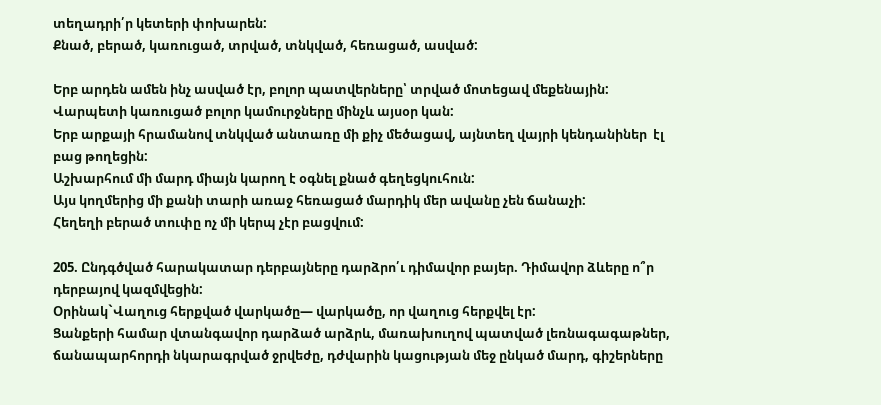տեղադրի՛ր կետերի փոխարեն:
Քնած, բերած, կառուցած, տրված, տնկված, հեռացած, ասված:

Երբ արդեն ամեն ինչ ասված էր, բոլոր պատվերները՝ տրված մոտեցավ մեքենային:
Վարպետի կառուցած բոլոր կամուրջները մինչև այսօր կան:
Երբ արքայի հրամանով տնկված անտառը մի քիչ մեծացավ, այնտեղ վայրի կենդանիներ  էլ  բաց թողեցին:
Աշխարհում մի մարդ միայն կարող է օգնել քնած գեղեցկուհուն:
Այս կողմերից մի քանի տարի առաջ հեռացած մարդիկ մեր ավանը չեն ճանաչի:
Հեղեղի բերած տուփը ոչ մի կերպ չէր բացվում:

205. Ընդգծված հարակատար դերբայները դարձրո՛ւ դիմավոր բայեր. Դիմավոր ձևերը ո՞ր դերբայով կազմվեցին:
Օրինակ`Վաղուց հերքված վարկածը— վարկածը, որ վաղուց հերքվել էր:
Ցանքերի համար վտանգավոր դարձած արձրև, մառախուղով պատված լեռնագագաթներ, ճանապարհորդի նկարագրված ջրվեժը, դժվարին կացության մեջ ընկած մարդ, գիշերները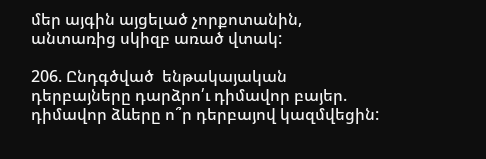մեր այգին այցելած չորքոտանին, անտառից սկիզբ առած վտակ:

206. Ընդգծված  ենթակայական դերբայները դարձրո՛ւ դիմավոր բայեր. դիմավոր ձևերը ո՞ր դերբայով կազմվեցին: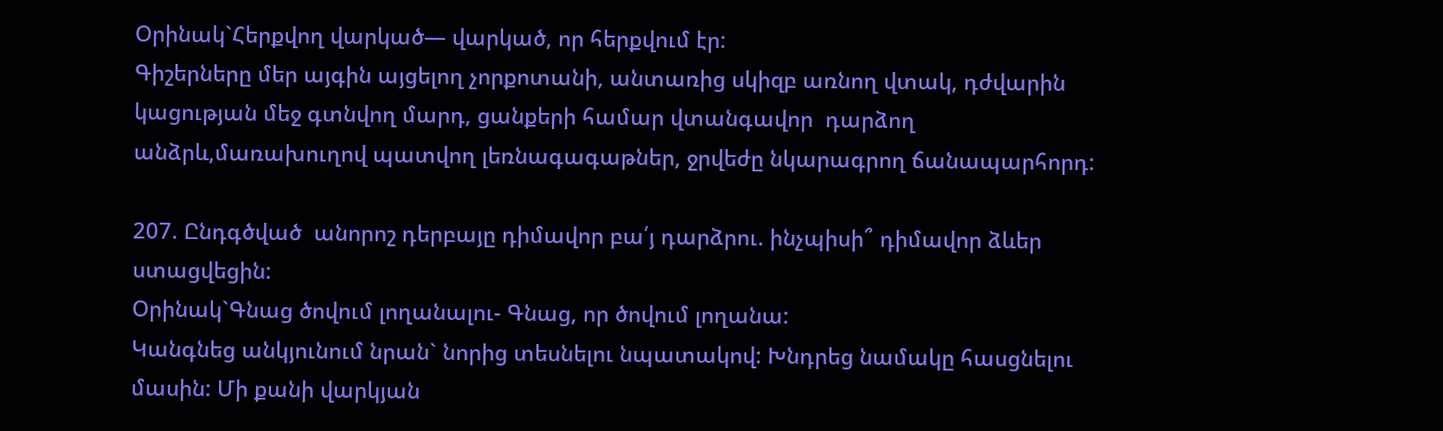Օրինակ`Հերքվող վարկած— վարկած, որ հերքվում էր:
Գիշերները մեր այգին այցելող չորքոտանի, անտառից սկիզբ առնող վտակ, դժվարին կացության մեջ գտնվող մարդ, ցանքերի համար վտանգավոր  դարձող անձրև,մառախուղով պատվող լեռնագագաթներ, ջրվեժը նկարագրող ճանապարհորդ:

207. Ընդգծված  անորոշ դերբայը դիմավոր բա՛յ դարձրու. ինչպիսի՞ դիմավոր ձևեր ստացվեցին:
Օրինակ`Գնաց ծովում լողանալու- Գնաց, որ ծովում լողանա:
Կանգնեց անկյունում նրան` նորից տեսնելու նպատակով: Խնդրեց նամակը հասցնելու մասին: Մի քանի վարկյան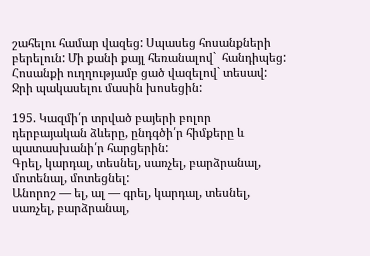շահելու համար վազեց: Սպասեց հոսանքների բերելուն: Մի քանի քայլ հեռանալով`  հանդիպեց: Հոսանքի ուղղությամբ ցած վազելով` տեսավ: Ջրի պակասելու մասին խոսեցին:

195. Կազմի՛ր տրված բայերի բոլոր դերբայական ձևերը, ընդգծի՛ր հիմքերը և պատասխանի՛ր հարցերին:
Գրել, կարդալ, տեսնել, սառչել, բարձրանալ, մոտենալ, մոտեցնել:
Անորոշ — ել, ալ — գրել, կարդալ, տեսնել, սառչել, բարձրանալ,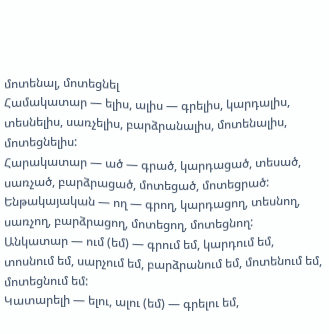մոտենալ, մոտեցնել
Համակատար — ելիս, ալիս — գրելիս, կարդալիս, տեսնելիս, սառչելիս, բարձրանալիս, մոտենալիս, մոտեցնելիս:
Հարակատար — ած — գրած, կարդացած, տեսած, սառչած, բարձրացած, մոտեցած, մոտեցրած:
Ենթակայական — ող — գրող, կարդացող, տեսնող, սառչող, բարձրացող, մոտեցող, մոտեցնող:
Անկատար — ում (եմ) — գրում եմ, կարդում եմ, տոսնում եմ, սարչում եմ, բարձրանում եմ, մոտենում եմ, մոտեցնում եմ:
Կատարելի — ելու, ալու (եմ) — գրելու եմ,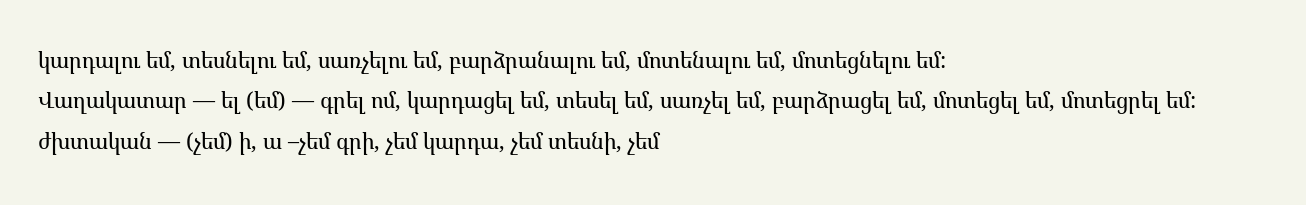կարդալու եմ, տեսնելու եմ, սառչելու եմ, բարձրանալու եմ, մոտենալու եմ, մոտեցնելու եմ:
Վաղակատար — ել (եմ) — գրել ոմ, կարդացել եմ, տեսել եմ, սառչել եմ, բարձրացել եմ, մոտեցել եմ, մոտեցրել եմ:
ժխտական — (չեմ) ի, ա –չեմ գրի, չեմ կարդա, չեմ տեսնի, չեմ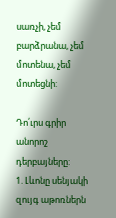սառչի, չեմ բարձրանա, չեմ մոտենա, չեմ մոտեցնի:

Դո՛ւրս գրիր անորոշ դերբայները:
1. Լևոնը սենյակի զույգ աթոռներն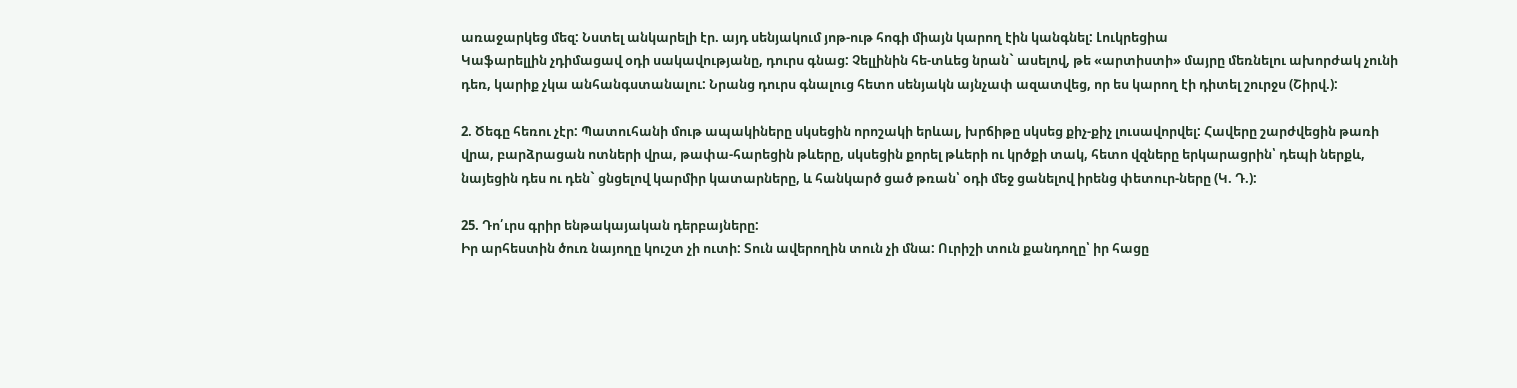առաջարկեց մեզ: Նստել անկարելի էր. այդ սենյակում յոթ-ութ հոգի միայն կարող էին կանգնել: Լուկրեցիա
Կաֆարելլին չդիմացավ օդի սակավությանը, դուրս գնաց: Չելլինին հե-տևեց նրան` ասելով, թե «արտիստի» մայրը մեռնելու ախորժակ չունի դեռ, կարիք չկա անհանգստանալու: Նրանց դուրս գնալուց հետո սենյակն այնչափ ազատվեց, որ ես կարող էի դիտել շուրջս (Շիրվ.):

2. Ծեգը հեռու չէր: Պատուհանի մութ ապակիները սկսեցին որոշակի երևալ, խրճիթը սկսեց քիչ-քիչ լուսավորվել: Հավերը շարժվեցին թառի վրա, բարձրացան ոտների վրա, թափա-հարեցին թևերը, սկսեցին քորել թևերի ու կրծքի տակ, հետո վզները երկարացրին՝ դեպի ներքև, նայեցին դես ու դեն` ցնցելով կարմիր կատարները, և հանկարծ ցած թռան՝ օդի մեջ ցանելով իրենց փետուր-ները (Կ. Դ.):

25. Դո՛ւրս գրիր ենթակայական դերբայները:
Իր արհեստին ծուռ նայողը կուշտ չի ուտի: Տուն ավերողին տուն չի մնա: Ուրիշի տուն քանդողը՝ իր հացը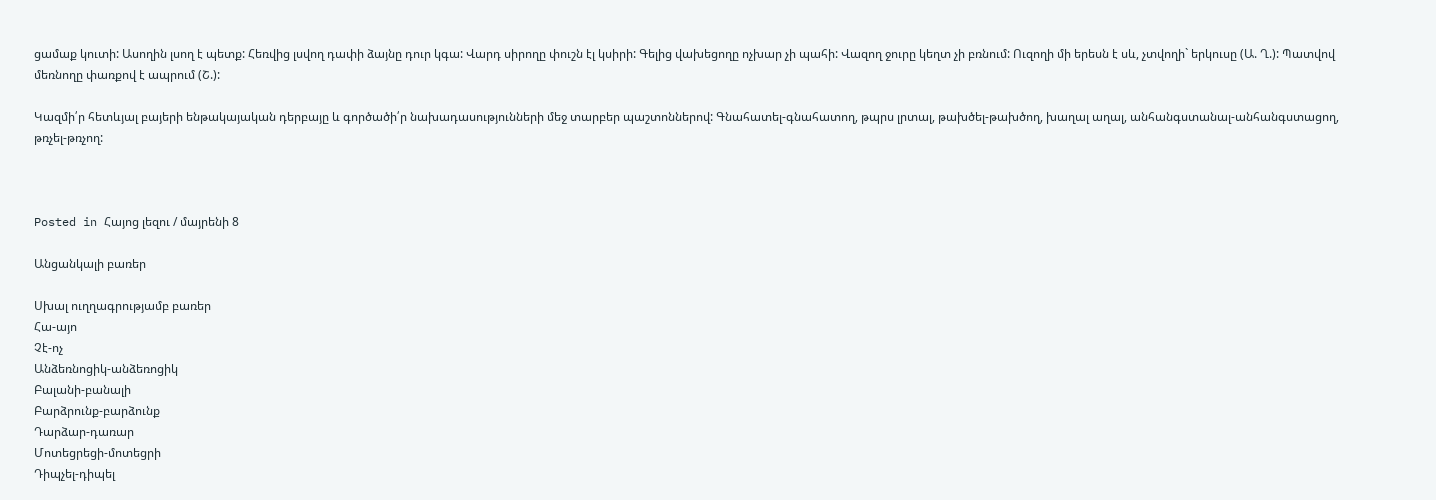ցամաք կուտի: Ասողին լսող է պետք: Հեռվից լսվող դափի ձայնը դուր կգա: Վարդ սիրողը փուշն էլ կսիրի: Գելից վախեցողը ոչխար չի պահի: Վազող ջուրը կեղտ չի բռնում: Ուզողի մի երեսն է սև, չտվողի` երկուսը (Ա. Ղ.): Պատվով մեռնողը փառքով է ապրում (Շ.):

Կազմի՛ր հետևյալ բայերի ենթակայական դերբայը և գործածի՛ր նախադասությունների մեջ տարբեր պաշտոններով: Գնահատել-գնահատող, թպրս լրտալ, թախծել-թախծող, խաղալ աղալ, անհանգստանալ-անհանգստացող, թռչել-թռչող:



Posted in Հայոց լեզու / մայրենի 8

Անցանկալի բառեր

Սխալ ուղղագրությամբ բառեր
Հա-այո
Չէ-ոչ
Անձեռնոցիկ-անձեռոցիկ
Բալանի-բանալի
Բարձրունք-բարձունք
Դարձար-դառար
Մոտեցրեցի-մոտեցրի
Դիպչել-դիպել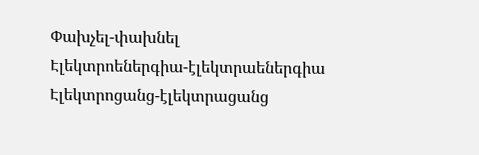Փախչել-փախնել
Էլեկտրոեներգիա-էլեկտրաեներգիա
Էլեկտրոցանց-էլեկտրացանց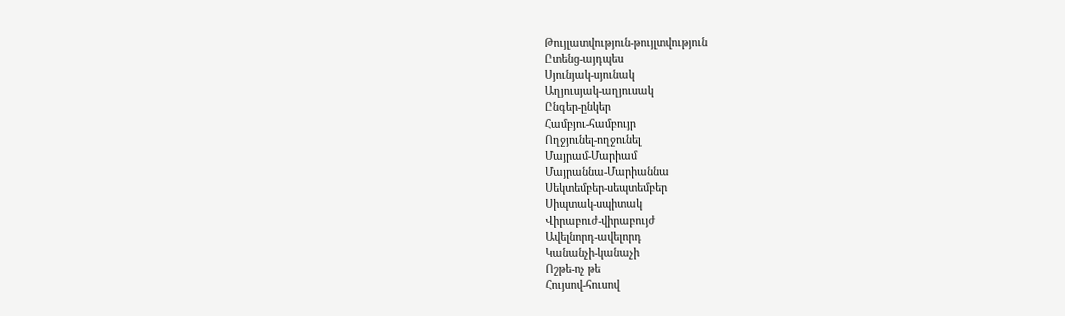Թույլատվություն-թույլտվություն
Ըտենց-այդպես
Սյունյակ-սյունակ
Աղյուսյակ-աղյուսակ
Ընգեր-ընկեր
Համբյու-համբույր
Ողջյունել-ողջունել
Մայրամ-Մարիամ
Մայրաննա-Մարիաննա
Սեկտեմբեր-սեպտեմբեր
Սիպտակ-սպիտակ
Վիրաբուժ-վիրաբույժ
Ավելնորդ-ավելորդ
Կանանչի-կանաչի
Ոշթե-ոչ թե
Հույսով-հուսով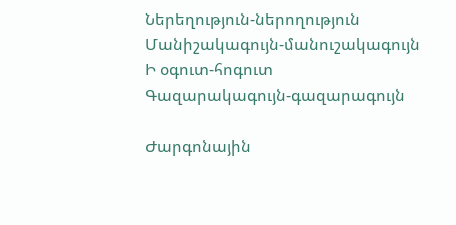Ներեղություն-ներողություն
Մանիշակագույն-մանուշակագույն
Ի օգուտ-հոգուտ
Գազարակագույն-գազարագույն

Ժարգոնային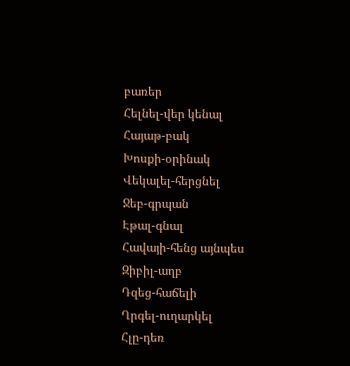բառեր
Հելնել-վեր կենալ
Հայաթ-բակ
Խոսքի-օրինակ
Վեկալել-հերցնել
Ջեբ-գրպան
Էթալ-գնալ
Հավայի-հենց այնպես
Զիբիլ-աղբ
Դզեց-հաճելի
Ղրգել-ուղարկել
Հլը-դեռ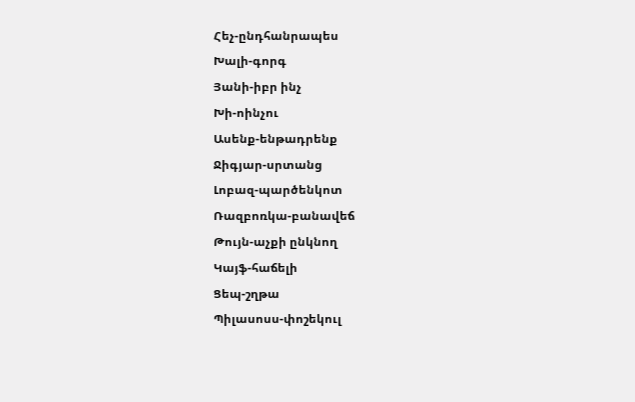Հեչ-ընդհանրապես
Խալի-գորգ
Յանի-իբր ինչ
Խի-ոինչու
Ասենք-ենթադրենք
Ջիգյար-սրտանց
Լոբազ-պարծենկոտ
Ռազբոռկա-բանավեճ
Թույն-աչքի ընկնող
Կայֆ-հաճելի
Ցեպ-շղթա
Պիլասոսս-փոշեկուլ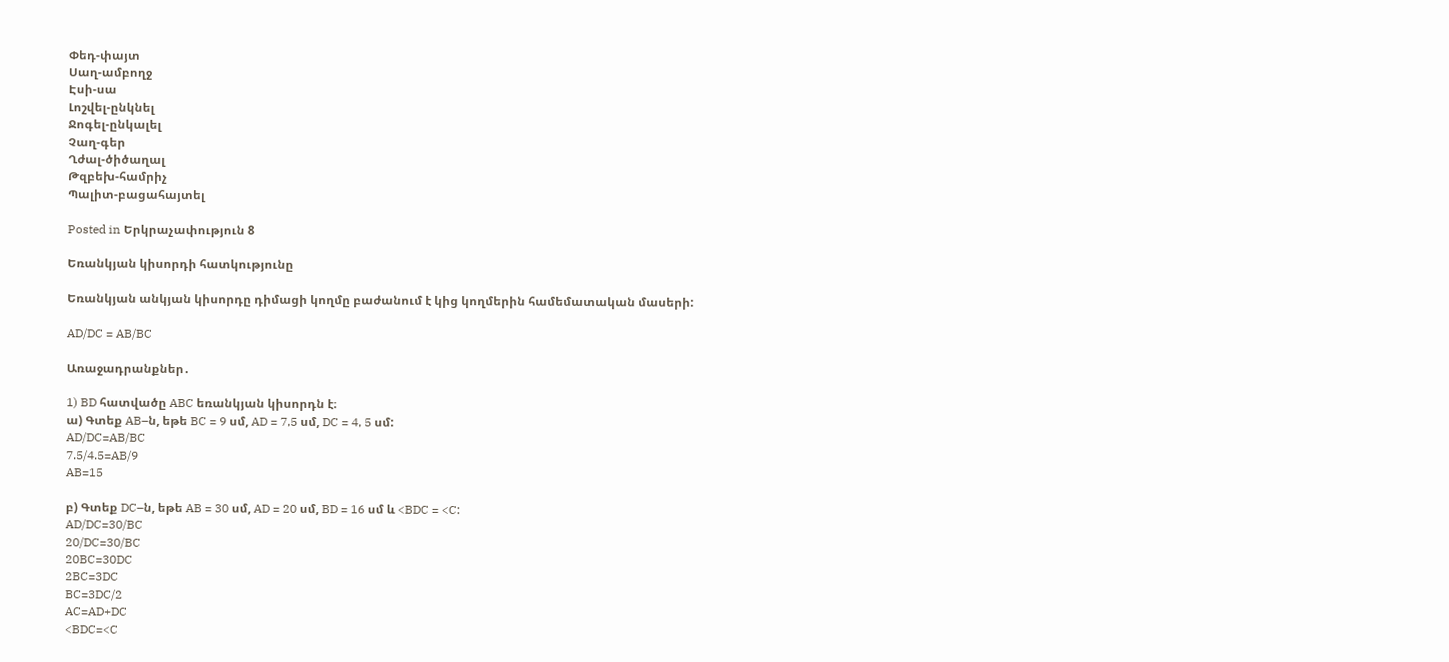Փեդ-փայտ
Սաղ-ամբողջ
Էսի-սա
Լոշվել-ընկնել
Ջոգել-ընկալել
Չաղ-գեր
Ղժալ-ծիծաղալ
Թզբեխ-համրիչ
Պալիտ-բացահայտել

Posted in Երկրաչափություն 8

Եռանկյան կիսորդի հատկությունը

Եռանկյան անկյան կիսորդը դիմացի կողմը բաժանում է կից կողմերին համեմատական մասերի:

AD/DC = AB/BC

Առաջադրանքներ․

1) BD հատվածը ABC եռանկյան կիսորդն է։
ա) Գտեք AB–ն, եթե BC = 9 սմ, AD = 7,5 սմ, DC = 4, 5 սմ:
AD/DC=AB/BC
7.5/4.5=AB/9
AB=15

բ) Գտեք DC–ն, եթե AB = 30 սմ, AD = 20 սմ, BD = 16 սմ և <BDC = <C:
AD/DC=30/BC
20/DC=30/BC
20BC=30DC
2BC=3DC
BC=3DC/2
AC=AD+DC
<BDC=<C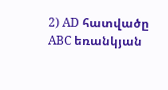2) AD հատվածը ABC եռանկյան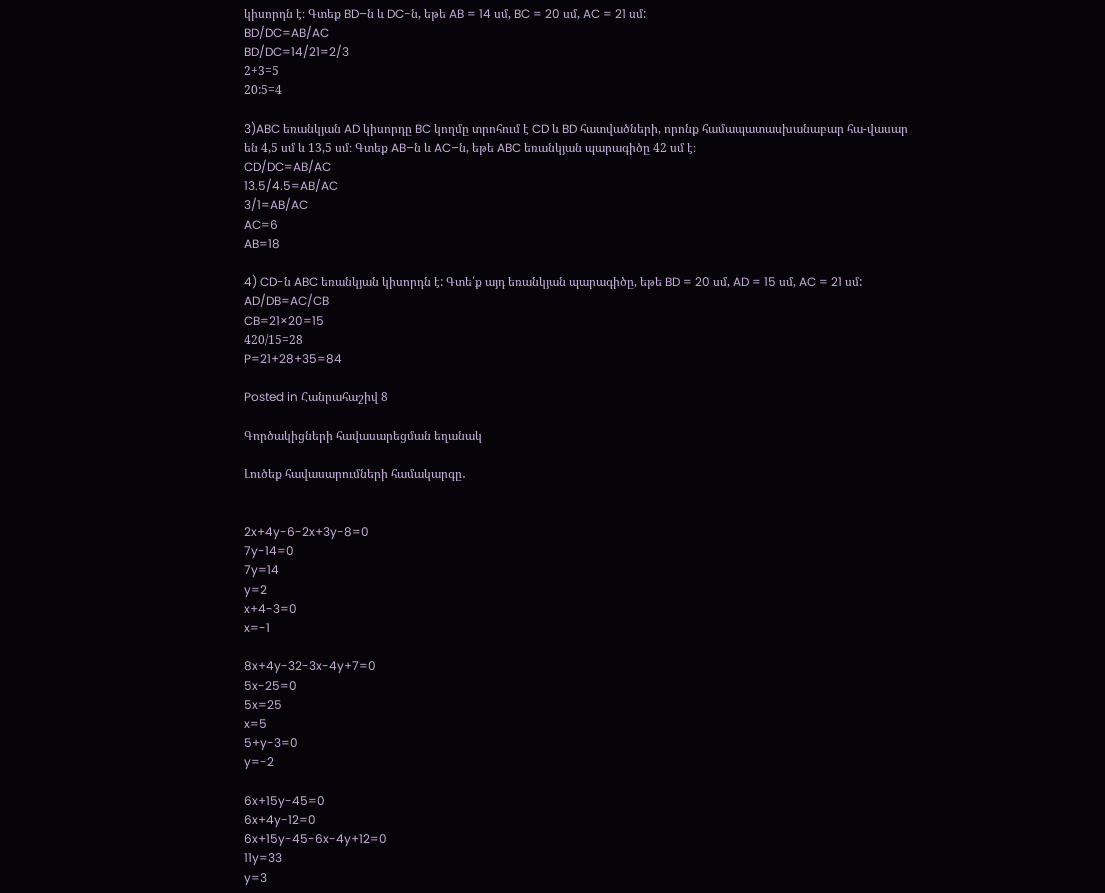կիսորդն է։ Գտեք BD–ն և DC-ն, եթե AB = 14 սմ, BC = 20 սմ, AC = 21 սմ:
BD/DC=AB/AC
BD/DC=14/21=2/3
2+3=5
20:5=4

3)ABC եռանկյան AD կիսորդը BC կողմը տրոհում է CD և BD հատվածների, որոնք համապատասխանաբար հա-վասար են 4,5 սմ և 13,5 սմ։ Գտեք AB–ն և AC–ն, եթե ABC եռանկյան պարագիծը 42 սմ է։
CD/DC=AB/AC
13.5/4.5=AB/AC
3/1=AB/AC
AC=6
AB=18

4) CD-ն ABC եռանկյան կիսորդն է: Գտե՛ք այդ եռանկյան պարագիծը, եթե BD = 20 սմ, AD = 15 սմ, AC = 21 սմ:
AD/DB=AC/CB
CB=21×20=15
420/15=28
P=21+28+35=84

Posted in Հանրահաշիվ 8

Գործակիցների հավասարեցման եղանակ

Լուծեք հավասարումների համակարգը․


2x+4y-6-2x+3y-8=0
7y-14=0
7y=14
y=2
x+4-3=0
x=-1

8x+4y-32-3x-4y+7=0
5x-25=0
5x=25
x=5
5+y-3=0
y=-2

6x+15y-45=0
6x+4y-12=0
6x+15y-45-6x-4y+12=0
11y=33
y=3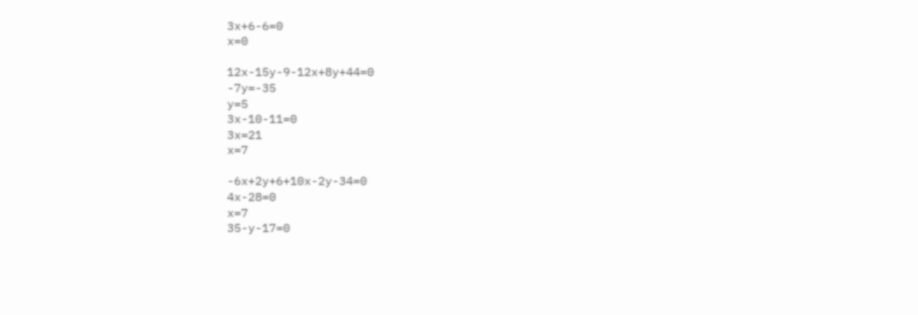3x+6-6=0
x=0

12x-15y-9-12x+8y+44=0
-7y=-35
y=5
3x-10-11=0
3x=21
x=7

-6x+2y+6+10x-2y-34=0
4x-28=0
x=7
35-y-17=0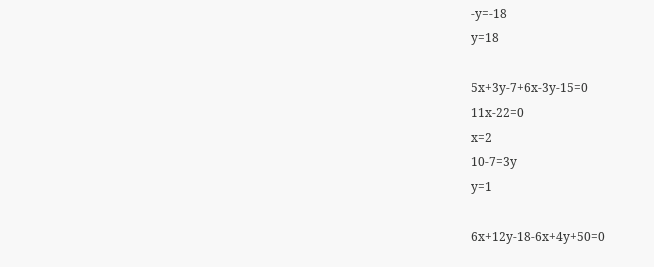-y=-18
y=18

5x+3y-7+6x-3y-15=0
11x-22=0
x=2
10-7=3y
y=1

6x+12y-18-6x+4y+50=0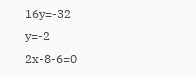16y=-32
y=-2
2x-8-6=0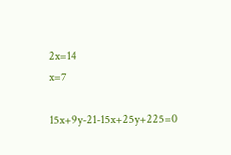2x=14
x=7

15x+9y-21-15x+25y+225=0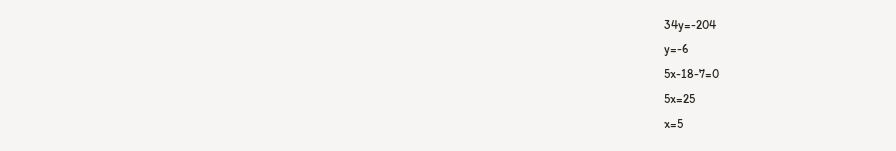34y=-204
y=-6
5x-18-7=0
5x=25
x=5